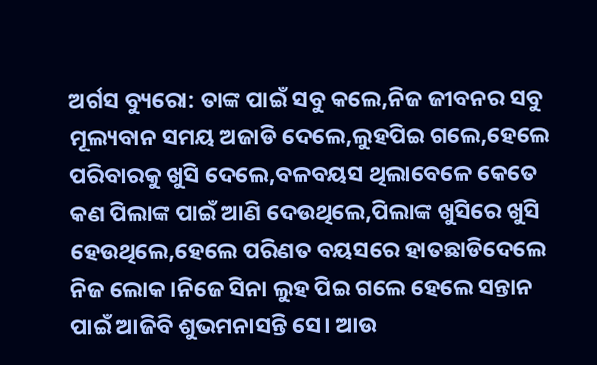ଅର୍ଗସ ବ୍ୟୁରୋ: ତାଙ୍କ ପାଇଁ ସବୁ କଲେ,ନିଜ ଜୀବନର ସବୁ ମୂଲ୍ୟବାନ ସମୟ ଅଜାଡି ଦେଲେ,ଲୁହପିଇ ଗଲେ,ହେଲେ ପରିବାରକୁ ଖୁସି ଦେଲେ,ବଳବୟସ ଥିଲାବେଳେ କେତେ କଣ ପିଲାଙ୍କ ପାଇଁ ଆଣି ଦେଉଥିଲେ,ପିଲାଙ୍କ ଖୁସିରେ ଖୁସି ହେଉଥିଲେ,ହେଲେ ପରିଣତ ବୟସରେ ହାତଛାଡିଦେଲେ ନିଜ ଲୋକ।ନିଜେ ସିନା ଲୁହ ପିଇ ଗଲେ ହେଲେ ସନ୍ତାନ ପାଇଁ ଆଜିବି ଶୁଭମନାସନ୍ତି ସେ। ଆଉ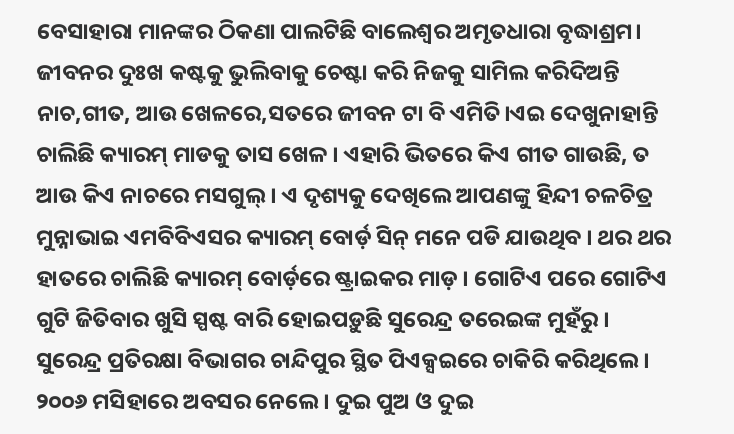ବେସାହାରା ମାନଙ୍କର ଠିକଣା ପାଲଟିଛି ବାଲେଶ୍ବର ଅମୃତଧାରା ବୃଦ୍ଧାଶ୍ରମ। ଜୀବନର ଦୁଃଖ କଷ୍ଟକୁ ଭୁଲିବାକୁ ଚେଷ୍ଟା କରି ନିଜକୁ ସାମିଲ କରିଦିଅନ୍ତି ନାଚ,ଗୀତ, ଆଉ ଖେଳରେ,ସତରେ ଜୀବନ ଟା ବି ଏମିତି।ଏଇ ଦେଖୁନାହାନ୍ତି ଚାଲିଛି କ୍ୟାରମ୍ ମାଡକୁ ତାସ ଖେଳ । ଏହାରି ଭିତରେ କିଏ ଗୀତ ଗାଉଛି, ତ ଆଉ କିଏ ନାଚରେ ମସଗୁଲ୍ । ଏ ଦୃଶ୍ୟକୁ ଦେଖିଲେ ଆପଣଙ୍କୁ ହିନ୍ଦୀ ଚଳଚିତ୍ର ମୁନ୍ନାଭାଇ ଏମବିବିଏସର କ୍ୟାରମ୍ ବୋର୍ଡ଼ ସିନ୍ ମନେ ପଡି ଯାଉଥିବ । ଥର ଥର ହାତରେ ଚାଲିଛି କ୍ୟାରମ୍ ବୋର୍ଡ଼ରେ ଷ୍ଟ୍ରାଇକର ମାଡ଼ । ଗୋଟିଏ ପରେ ଗୋଟିଏ ଗୁଟି ଜିତିବାର ଖୁସି ସ୍ପଷ୍ଟ ବାରି ହୋଇପଡ଼ୁଛି ସୁରେନ୍ଦ୍ର ତରେଇଙ୍କ ମୁହଁରୁ । ସୁରେନ୍ଦ୍ର ପ୍ରତିରକ୍ଷା ବିଭାଗର ଚାନ୍ଦିପୁର ସ୍ଥିତ ପିଏକ୍ସଇରେ ଚାକିରି କରିଥିଲେ । ୨୦୦୬ ମସିହାରେ ଅବସର ନେଲେ । ଦୁଇ ପୁଅ ଓ ଦୁଇ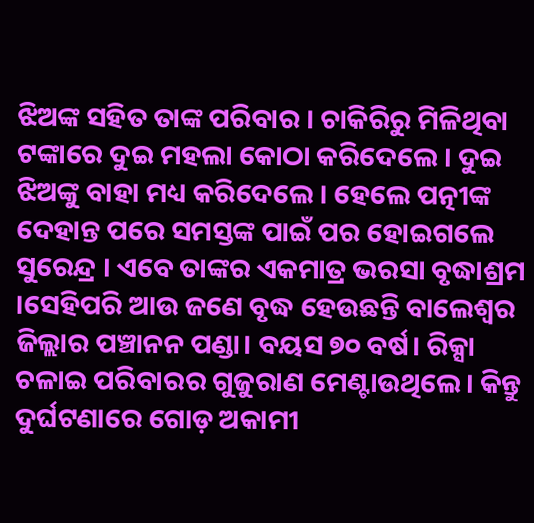ଝିଅଙ୍କ ସହିତ ତାଙ୍କ ପରିବାର । ଚାକିରିରୁ ମିଳିଥିବା ଟଙ୍କାରେ ଦୁଇ ମହଲା କୋଠା କରିଦେଲେ । ଦୁଇ ଝିଅଙ୍କୁ ବାହା ମଧ୍ୟ କରିଦେଲେ । ହେଲେ ପତ୍ନୀଙ୍କ ଦେହାନ୍ତ ପରେ ସମସ୍ତଙ୍କ ପାଇଁ ପର ହୋଇଗଲେ ସୁରେନ୍ଦ୍ର । ଏବେ ତାଙ୍କର ଏକମାତ୍ର ଭରସା ବୃଦ୍ଧାଶ୍ରମ ।ସେହିପରି ଆଉ ଜଣେ ବୃଦ୍ଧ ହେଉଛନ୍ତି ବାଲେଶ୍ବର ଜିଲ୍ଲାର ପଞ୍ଚାନନ ପଣ୍ଡା। ବୟସ ୭୦ ବର୍ଷ। ରିକ୍ସା ଚଳାଇ ପରିବାରର ଗୁଜୁରାଣ ମେଣ୍ଟାଉଥିଲେ। କିନ୍ତୁ ଦୁର୍ଘଟଣାରେ ଗୋଡ଼ ଅକାମୀ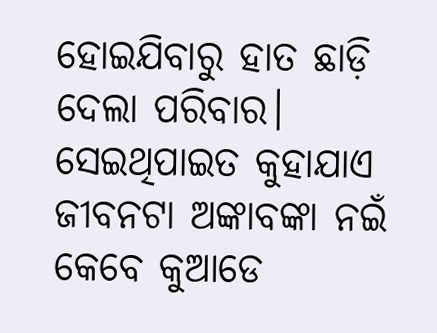ହୋଇଯିବାରୁ ହାତ ଛାଡ଼ି ଦେଲା ପରିବାର। ସେଇଥିପାଇତ କୁହାଯାଏ ଜୀବନଟା ଅଙ୍କାବଙ୍କା ନଇଁ କେବେ କୁଆଡେ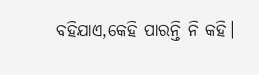ବହିଯାଏ,କେହି ପାରନ୍ତି ନି କହି।